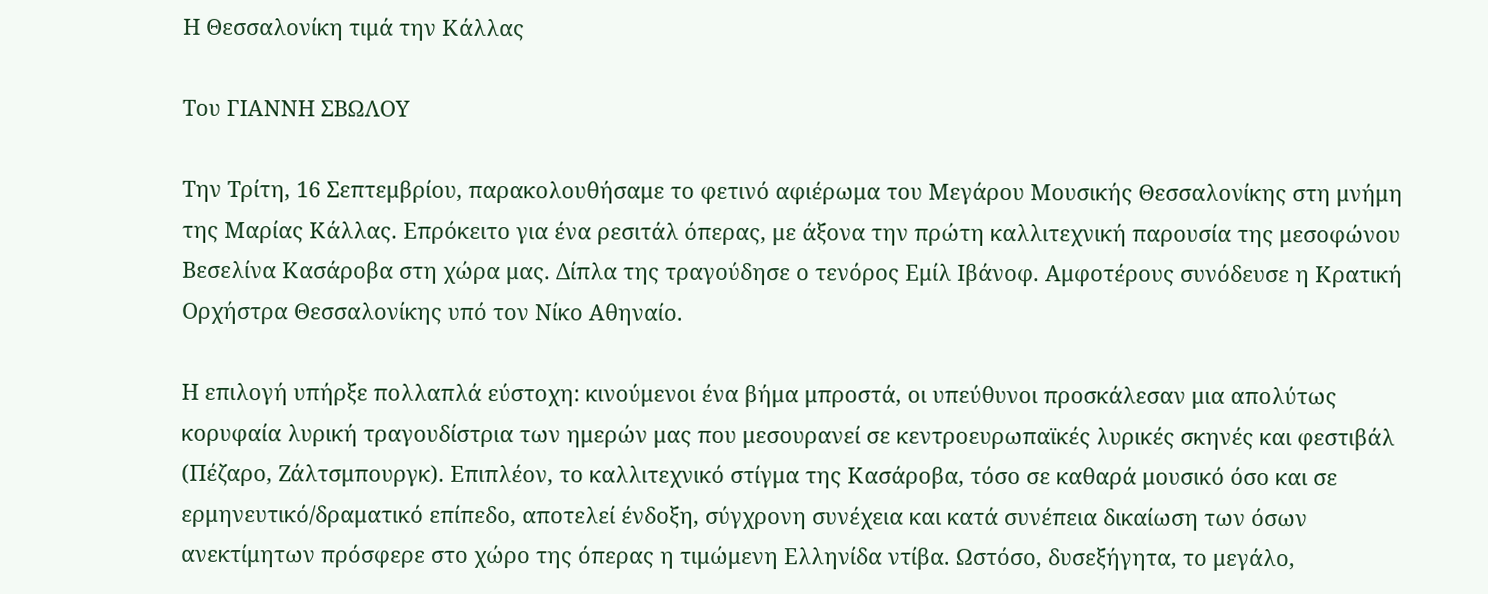Η Θεσσαλονίκη τιμά την Κάλλας

Του ΓΙΑΝΝΗ ΣΒΩΛΟΥ

Την Τρίτη, 16 Σεπτεμβρίου, παρακολουθήσαμε το φετινό αφιέρωμα του Μεγάρου Μουσικής Θεσσαλονίκης στη μνήμη της Μαρίας Κάλλας. Επρόκειτο για ένα ρεσιτάλ όπερας, με άξονα την πρώτη καλλιτεχνική παρουσία της μεσοφώνου Βεσελίνα Κασάροβα στη χώρα μας. Δίπλα της τραγούδησε ο τενόρος Εμίλ Ιβάνοφ. Αμφοτέρους συνόδευσε η Κρατική Ορχήστρα Θεσσαλονίκης υπό τον Νίκο Αθηναίο.

Η επιλογή υπήρξε πολλαπλά εύστοχη: κινούμενοι ένα βήμα μπροστά, οι υπεύθυνοι προσκάλεσαν μια απολύτως κορυφαία λυρική τραγουδίστρια των ημερών μας που μεσουρανεί σε κεντροευρωπαϊκές λυρικές σκηνές και φεστιβάλ (Πέζαρο, Ζάλτσμπουργκ). Επιπλέον, το καλλιτεχνικό στίγμα της Κασάροβα, τόσο σε καθαρά μουσικό όσο και σε ερμηνευτικό/δραματικό επίπεδο, αποτελεί ένδοξη, σύγχρονη συνέχεια και κατά συνέπεια δικαίωση των όσων ανεκτίμητων πρόσφερε στο χώρο της όπερας η τιμώμενη Ελληνίδα ντίβα. Ωστόσο, δυσεξήγητα, το μεγάλο,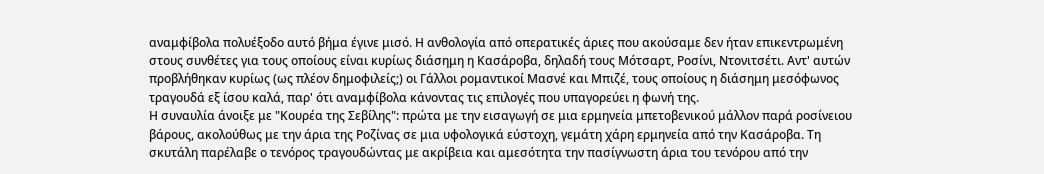αναμφίβολα πολυέξοδο αυτό βήμα έγινε μισό. Η ανθολογία από οπερατικές άριες που ακούσαμε δεν ήταν επικεντρωμένη στους συνθέτες για τους οποίους είναι κυρίως διάσημη η Κασάροβα, δηλαδή τους Μότσαρτ, Ροσίνι, Ντονιτσέτι. Αντ' αυτών προβλήθηκαν κυρίως (ως πλέον δημοφιλείς;) οι Γάλλοι ρομαντικοί Μασνέ και Μπιζέ, τους οποίους η διάσημη μεσόφωνος τραγουδά εξ ίσου καλά, παρ' ότι αναμφίβολα κάνοντας τις επιλογές που υπαγορεύει η φωνή της.
Η συναυλία άνοιξε με "Κουρέα της Σεβίλης": πρώτα με την εισαγωγή σε μια ερμηνεία μπετοβενικού μάλλον παρά ροσίνειου βάρους, ακολούθως με την άρια της Ροζίνας σε μια υφολογικά εύστοχη, γεμάτη χάρη ερμηνεία από την Κασάροβα. Τη σκυτάλη παρέλαβε ο τενόρος τραγουδώντας με ακρίβεια και αμεσότητα την πασίγνωστη άρια του τενόρου από την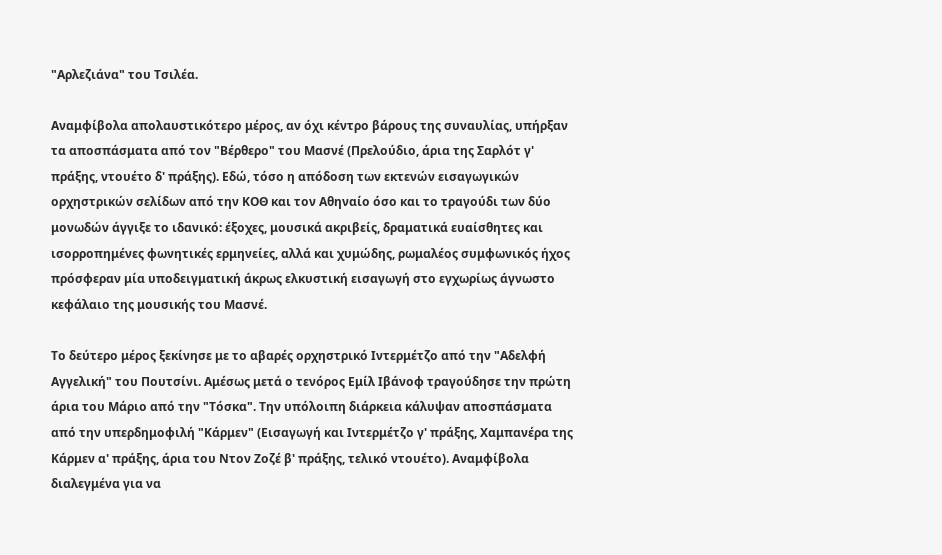"Αρλεζιάνα" του Τσιλέα.

Αναμφίβολα απολαυστικότερο μέρος, αν όχι κέντρο βάρους της συναυλίας, υπήρξαν τα αποσπάσματα από τον "Βέρθερο" του Μασνέ (Πρελούδιο, άρια της Σαρλότ γ' πράξης, ντουέτο δ' πράξης). Εδώ, τόσο η απόδοση των εκτενών εισαγωγικών ορχηστρικών σελίδων από την ΚΟΘ και τον Αθηναίο όσο και το τραγούδι των δύο μονωδών άγγιξε το ιδανικό: έξοχες, μουσικά ακριβείς, δραματικά ευαίσθητες και ισορροπημένες φωνητικές ερμηνείες, αλλά και χυμώδης, ρωμαλέος συμφωνικός ήχος πρόσφεραν μία υποδειγματική άκρως ελκυστική εισαγωγή στο εγχωρίως άγνωστο κεφάλαιο της μουσικής του Μασνέ.

Το δεύτερο μέρος ξεκίνησε με το αβαρές ορχηστρικό Ιντερμέτζο από την "Αδελφή Αγγελική" του Πουτσίνι. Αμέσως μετά ο τενόρος Εμίλ Ιβάνοφ τραγούδησε την πρώτη άρια του Μάριο από την "Τόσκα". Την υπόλοιπη διάρκεια κάλυψαν αποσπάσματα από την υπερδημοφιλή "Κάρμεν" (Εισαγωγή και Ιντερμέτζο γ' πράξης, Χαμπανέρα της Κάρμεν α' πράξης, άρια του Ντον Ζοζέ β' πράξης, τελικό ντουέτο). Αναμφίβολα διαλεγμένα για να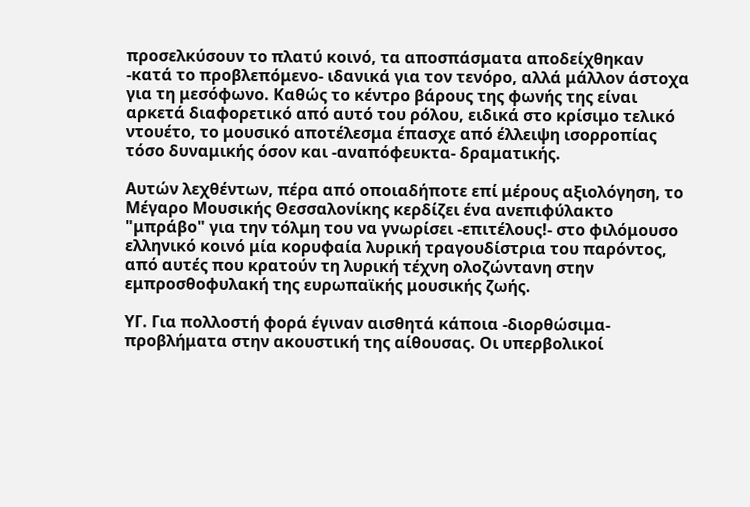προσελκύσουν το πλατύ κοινό, τα αποσπάσματα αποδείχθηκαν -κατά το προβλεπόμενο- ιδανικά για τον τενόρο, αλλά μάλλον άστοχα για τη μεσόφωνο. Καθώς το κέντρο βάρους της φωνής της είναι αρκετά διαφορετικό από αυτό του ρόλου, ειδικά στο κρίσιμο τελικό ντουέτο, το μουσικό αποτέλεσμα έπασχε από έλλειψη ισορροπίας τόσο δυναμικής όσον και -αναπόφευκτα- δραματικής.

Αυτών λεχθέντων, πέρα από οποιαδήποτε επί μέρους αξιολόγηση, το Μέγαρο Μουσικής Θεσσαλονίκης κερδίζει ένα ανεπιφύλακτο "μπράβο" για την τόλμη του να γνωρίσει -επιτέλους!- στο φιλόμουσο ελληνικό κοινό μία κορυφαία λυρική τραγουδίστρια του παρόντος, από αυτές που κρατούν τη λυρική τέχνη ολοζώντανη στην εμπροσθοφυλακή της ευρωπαϊκής μουσικής ζωής.

ΥΓ. Για πολλοστή φορά έγιναν αισθητά κάποια -διορθώσιμα- προβλήματα στην ακουστική της αίθουσας. Οι υπερβολικοί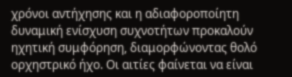χρόνοι αντήχησης και η αδιαφοροποίητη δυναμική ενίσχυση συχνοτήτων προκαλούν ηχητική συμφόρηση, διαμορφώνοντας θολό ορχηστρικό ήχο. Οι αιτίες φαίνεται να είναι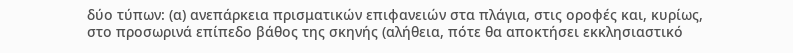δύο τύπων: (α) ανεπάρκεια πρισματικών επιφανειών στα πλάγια, στις οροφές και, κυρίως, στο προσωρινά επίπεδο βάθος της σκηνής (αλήθεια, πότε θα αποκτήσει εκκλησιαστικό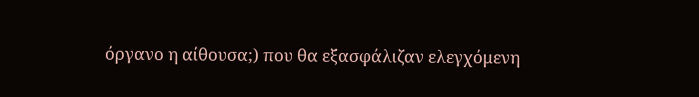όργανο η αίθουσα;) που θα εξασφάλιζαν ελεγχόμενη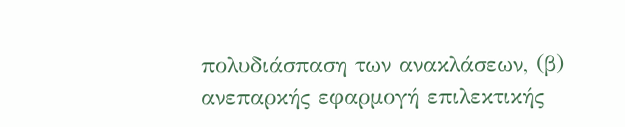πολυδιάσπαση των ανακλάσεων, (β) ανεπαρκής εφαρμογή επιλεκτικής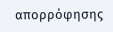απορρόφησης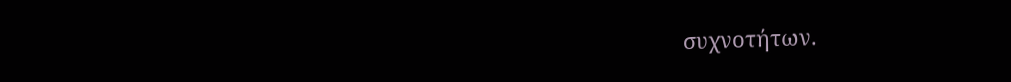συχνοτήτων.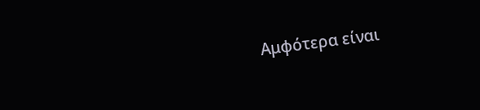Αμφότερα είναι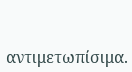αντιμετωπίσιμα.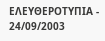ΕΛΕΥΘΕΡΟΤΥΠΙΑ - 24/09/2003